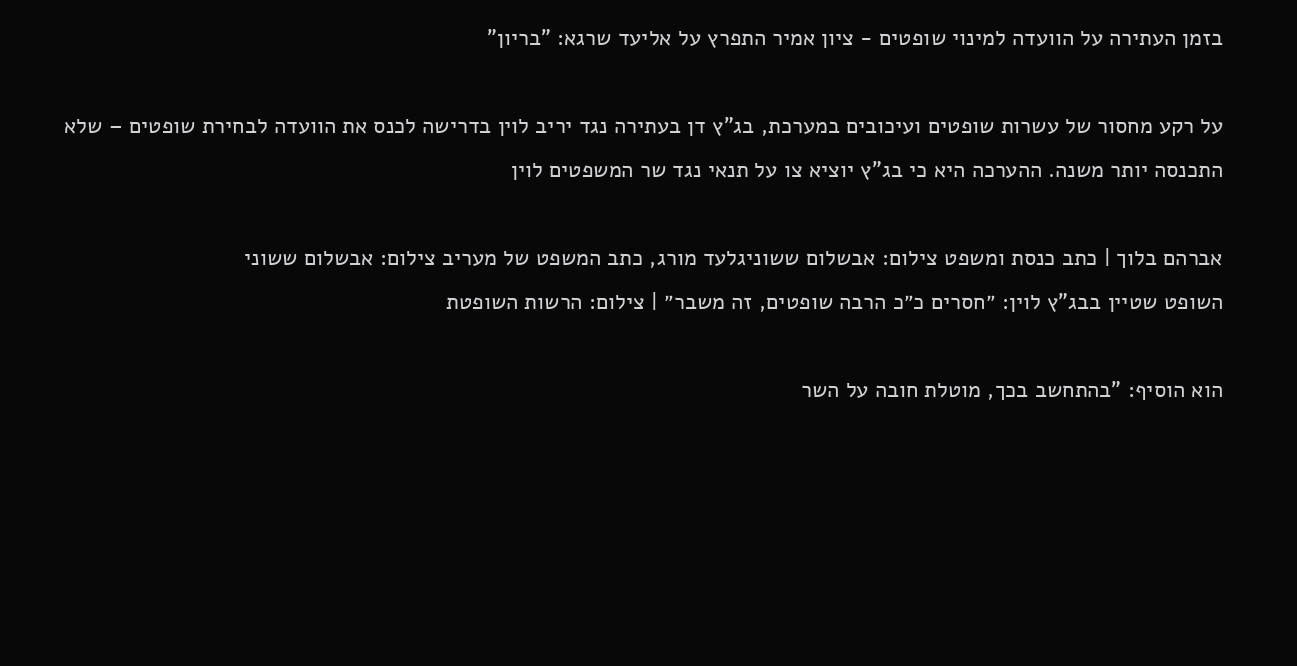בזמן העתירה על הוועדה למינוי שופטים - ציון אמיר התפרץ על אליעד שרגא: "בריון"

על רקע מחסור של עשרות שופטים ועיכובים במערכת, בג"ץ דן בעתירה נגד יריב לוין בדרישה לכנס את הוועדה לבחירת שופטים – שלא התכנסה יותר משנה. ההערכה היא כי בג"ץ יוציא צו על תנאי נגד שר המשפטים לוין

אברהם בלוך | כתב כנסת ומשפט צילום: אבשלום ששוניגלעד מורג, כתב המשפט של מעריב צילום: אבשלום ששוני
השופט שטיין בבג"ץ לוין: ״חסרים כ״כ הרבה שופטים, זה משבר״ | צילום: הרשות השופטת

הוא הוסיף: "בהתחשב בכך, מוטלת חובה על השר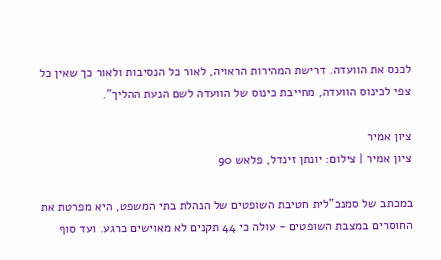לכנס את הוועדה. דרישת המהירות הראויה, לאור כל הנסיבות ולאור כך שאין כל צפי לכינוס הוועדה, מחייבת כינוס של הוועדה לשם הנעת ההליך".

ציון אמיר
ציון אמיר | צילום: יונתן זינדל, פלאש 90

במכתב של סמנכ"לית חטיבת השופטים של הנהלת בתי המשפט, היא מפרטת את החוסרים במצבת השופטים - עולה כי 44 תקנים לא מאוישים כרגע. ועד סוף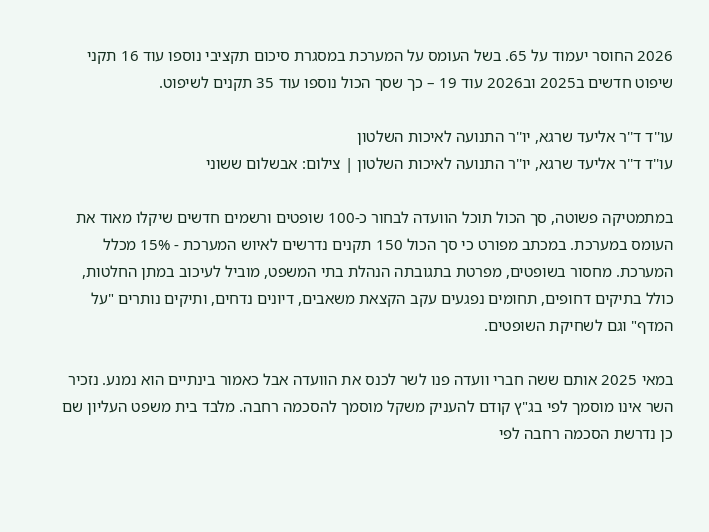2026 החוסר יעמוד על 65. בשל העומס על המערכת במסגרת סיכום תקציבי נוספו עוד 16 תקני שיפוט חדשים ב2025 וב2026 עוד 19 – כך שסך הכול נוספו עוד 35 תקנים לשיפוט.

עו''ד ד''ר אליעד שרגא, יו''ר התנועה לאיכות השלטון
עו''ד ד''ר אליעד שרגא, יו''ר התנועה לאיכות השלטון | צילום: אבשלום ששוני

במתמטיקה פשוטה, סך הכול תוכל הוועדה לבחור כ-100 שופטים ורשמים חדשים שיקלו מאוד את העומס במערכת. במכתב מפורט כי סך הכול 150 תקנים נדרשים לאיוש המערכת - 15% מכלל המערכת. מחסור בשופטים, מפרטת בתגובתה הנהלת בתי המשפט, מוביל לעיכוב במתן החלטות, כולל בתיקים דחופים, תחומים נפגעים עקב הקצאת משאבים, דיונים נדחים, ותיקים נותרים "על המדף" וגם לשחיקת השופטים.

במאי 2025 אותם ששה חברי וועדה פנו לשר לכנס את הוועדה אבל כאמור בינתיים הוא נמנע. נזכיר השר אינו מוסמך לפי בג"ץ קודם להעניק משקל מוסמך להסכמה רחבה. מלבד בית משפט העליון שם כן נדרשת הסכמה רחבה לפי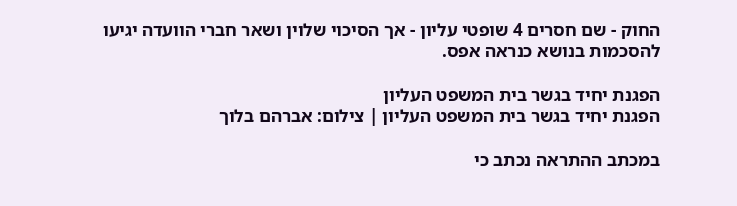החוק - שם חסרים 4 שופטי עליון - אך הסיכוי שלוין ושאר חברי הוועדה יגיעו להסכמות בנושא כנראה אפס.

הפגנת יחיד בגשר בית המשפט העליון
הפגנת יחיד בגשר בית המשפט העליון | צילום: אברהם בלוך

במכתב ההתראה נכתב כי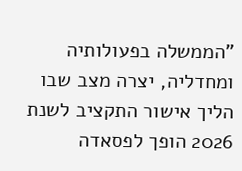"הממשלה בפעולותיה ומחדליה, יצרה מצב שבו הליך אישור התקציב לשנת 2026 הופך לפסאדה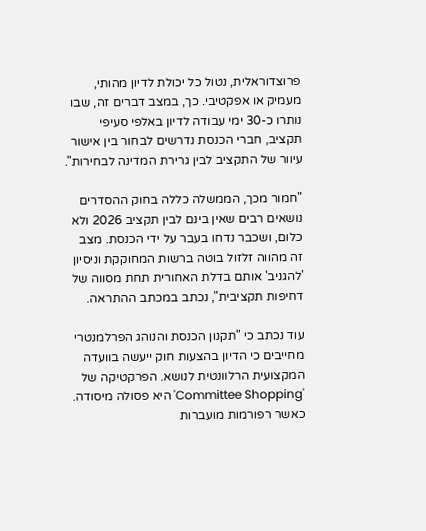פרוצדוראלית, נטול כל יכולת לדיון מהותי, מעמיק או אפקטיבי. כך, במצב דברים זה, שבו נותרו כ-30 ימי עבודה לדיון באלפי סעיפי תקציב, חברי הכנסת נדרשים לבחור בין אישור עיוור של התקציב לבין גרירת המדינה לבחירות".

"חמור מכך, הממשלה כללה בחוק ההסדרים נושאים רבים שאין בינם לבין תקציב 2026 ולא כלום, ושכבר נדחו בעבר על ידי הכנסת. מצב זה מהווה זלזול בוטה ברשות המחוקקת וניסיון 'להגניב' אותם בדלת האחורית תחת מסווה של דחיפות תקציבית", נכתב במכתב ההתראה.

עוד נכתב כי "תקנון הכנסת והנוהג הפרלמנטרי מחייבים כי הדיון בהצעות חוק ייעשה בוועדה המקצועית הרלוונטית לנושא. הפרקטיקה של 'Committee Shopping' היא פסולה מיסודה. כאשר רפורמות מועברות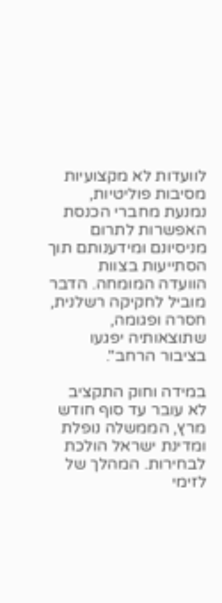לוועדות לא מקצועיות מסיבות פוליטיות, נמנעת מחברי הכנסת האפשרות לתרום מניסיונם ומידענותם תוך הסתייעות בצוות הוועדה המומחה. הדבר מוביל לחקיקה רשלנית, חסרה ופגומה, שתוצאותיה יפגעו בציבור הרחב".

במידה וחוק התקציב לא עובר עד סוף חודש מרץ, הממשלה נופלת ומדינת ישראל הולכת לבחירות. המהלך של לזימי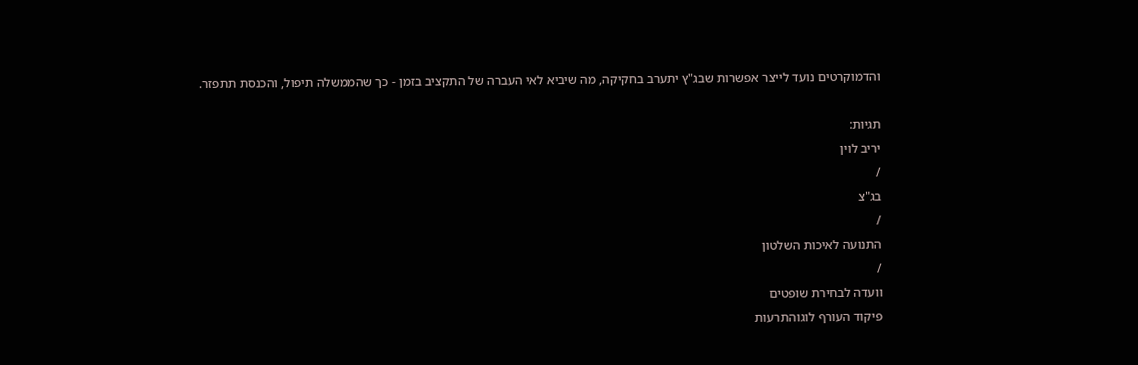והדמוקרטים נועד לייצר אפשרות שבג"ץ יתערב בחקיקה, מה שיביא לאי העברה של התקציב בזמן - כך שהממשלה תיפול, והכנסת תתפזר.

תגיות:
יריב לוין
/
בג"צ
/
התנועה לאיכות השלטון
/
וועדה לבחירת שופטים
פיקוד העורף לוגוהתרעות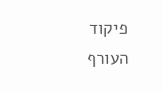פיקוד העורף